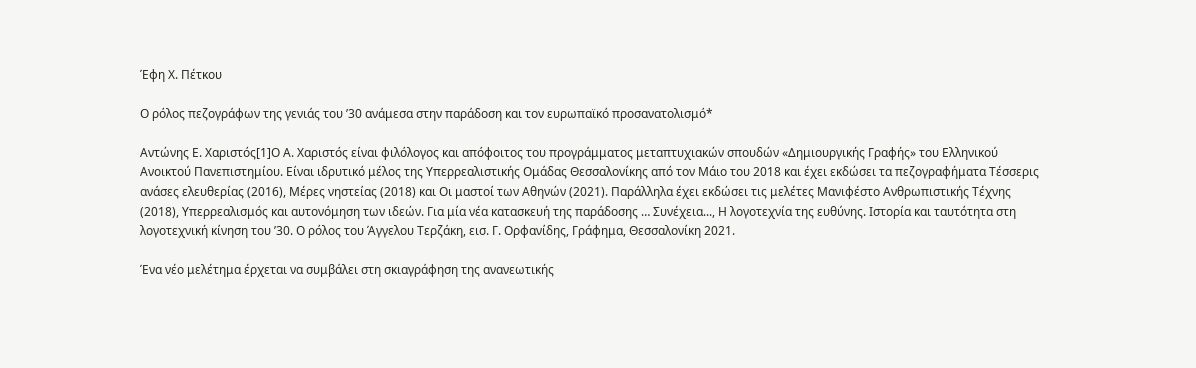Έφη Χ. Πέτκου

Ο ρόλος πεζογράφων της γενιάς του ’30 ανάμεσα στην παράδοση και τον ευρωπαϊκό προσανατολισμό*

Αντώνης Ε. Χαριστός[1]Ο Α. Χαριστός είναι φιλόλογος και απόφοιτος του προγράμματος μεταπτυχιακών σπουδών «Δημιουργικής Γραφής» του Ελληνικού Ανοικτού Πανεπιστημίου. Είναι ιδρυτικό μέλος της Υπερρεαλιστικής Ομάδας Θεσσαλονίκης από τον Μάιο του 2018 και έχει εκδώσει τα πεζογραφήματα Τέσσερις ανάσες ελευθερίας (2016), Μέρες νηστείας (2018) και Οι μαστοί των Αθηνών (2021). Παράλληλα έχει εκδώσει τις μελέτες Μανιφέστο Ανθρωπιστικής Τέχνης (2018), Υπερρεαλισμός και αυτονόμηση των ιδεών. Για μία νέα κατασκευή της παράδοσης … Συνέχεια..., Η λογοτεχνία της ευθύνης. Ιστορία και ταυτότητα στη λογοτεχνική κίνηση του ʼ30. Ο ρόλος του Άγγελου Τερζάκη, εισ. Γ. Ορφανίδης, Γράφημα, Θεσσαλονίκη 2021.

Ένα νέο μελέτημα έρχεται να συμβάλει στη σκιαγράφηση της ανανεωτικής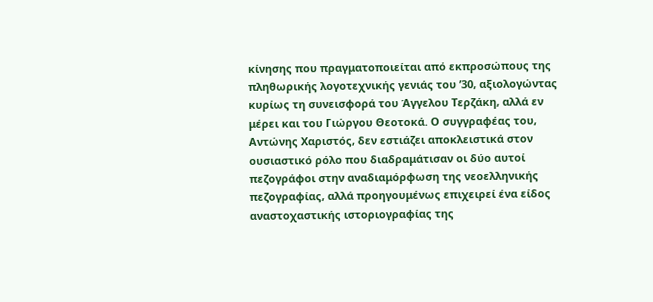κίνησης που πραγματοποιείται από εκπροσώπους της πληθωρικής λογοτεχνικής γενιάς του ’30, αξιολογώντας κυρίως τη συνεισφορά του Άγγελου Τερζάκη, αλλά εν μέρει και του Γιώργου Θεοτοκά. Ο συγγραφέας του, Αντώνης Χαριστός, δεν εστιάζει αποκλειστικά στον ουσιαστικό ρόλο που διαδραμάτισαν οι δύο αυτοί πεζογράφοι στην αναδιαμόρφωση της νεοελληνικής πεζογραφίας, αλλά προηγουμένως επιχειρεί ένα είδος αναστοχαστικής ιστοριογραφίας της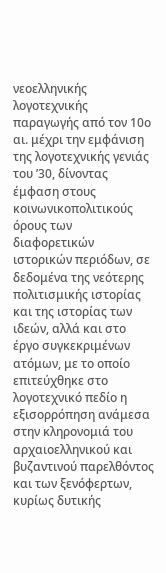νεοελληνικής λογοτεχνικής παραγωγής από τον 10ο αι. μέχρι την εμφάνιση της λογοτεχνικής γενιάς του ’30, δίνοντας έμφαση στους κοινωνικοπολιτικούς όρους των διαφορετικών ιστορικών περιόδων, σε δεδομένα της νεότερης πολιτισμικής ιστορίας και της ιστορίας των ιδεών, αλλά και στο έργο συγκεκριμένων ατόμων, με το οποίο επιτεύχθηκε στο λογοτεχνικό πεδίο η εξισορρόπηση ανάμεσα στην κληρονομιά του αρχαιοελληνικού και βυζαντινού παρελθόντος και των ξενόφερτων, κυρίως δυτικής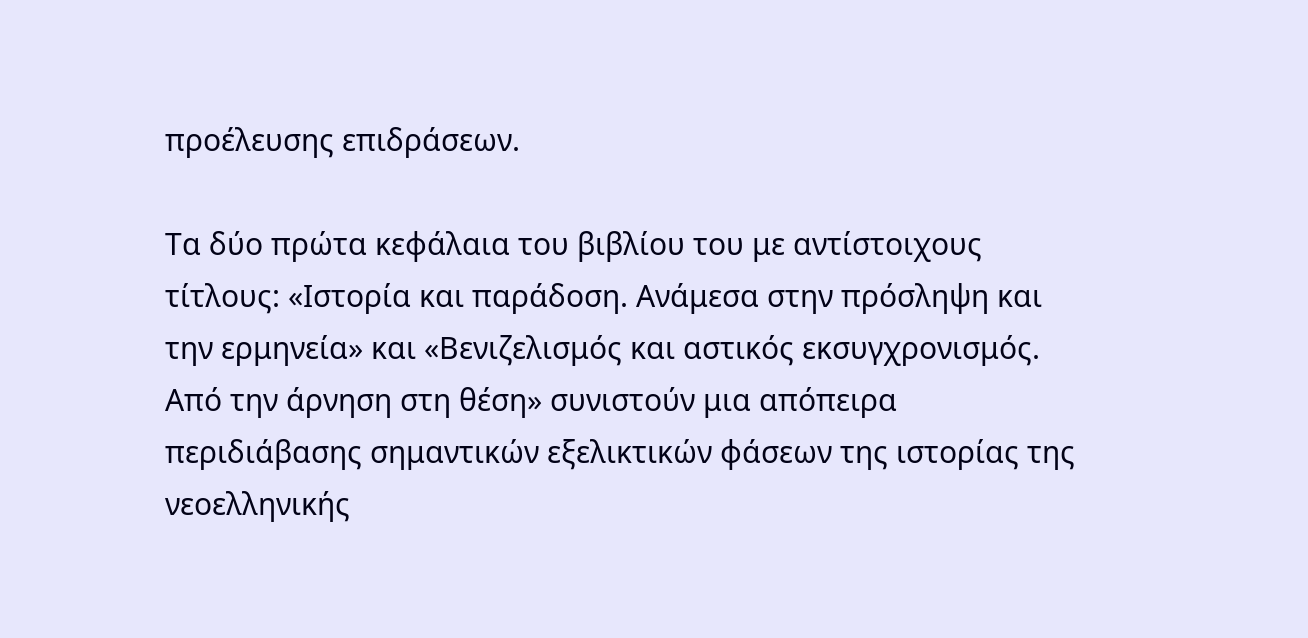προέλευσης επιδράσεων.

Τα δύο πρώτα κεφάλαια του βιβλίου του με αντίστοιχους τίτλους: «Ιστορία και παράδοση. Ανάμεσα στην πρόσληψη και την ερμηνεία» και «Βενιζελισμός και αστικός εκσυγχρονισμός. Από την άρνηση στη θέση» συνιστούν μια απόπειρα περιδιάβασης σημαντικών εξελικτικών φάσεων της ιστορίας της νεοελληνικής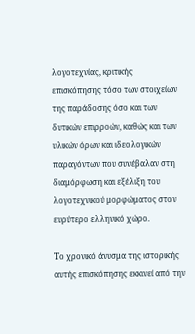λογοτεχνίας, κριτικής επισκόπησης τόσο των στοιχείων της παράδοσης όσο και των δυτικών επιρροών, καθώς και των υλικών όρων και ιδεολογικών παραγόντων που συνέβαλαν στη διαμόρφωση και εξέλιξη του λογοτεχνικού μορφώματος στον ευρύτερο ελληνικό χώρο.

Το χρονικό άνυσμα της ιστορικής αυτής επισκόπησης εκκινεί από την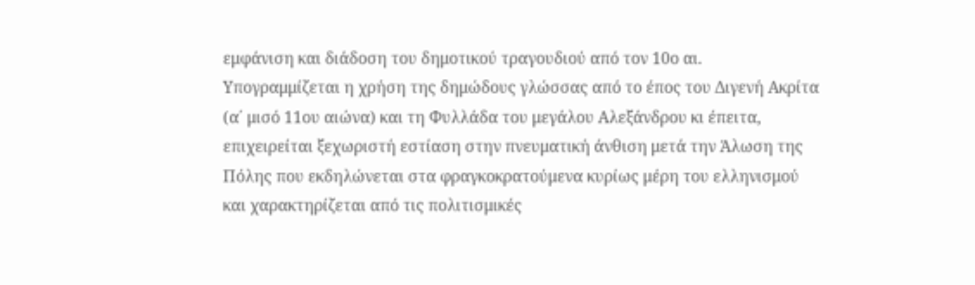εμφάνιση και διάδοση του δημοτικού τραγουδιού από τον 10ο αι. Υπογραμμίζεται η χρήση της δημώδους γλώσσας από το έπος του Διγενή Ακρίτα (α΄ μισό 11ου αιώνα) και τη Φυλλάδα του μεγάλου Αλεξάνδρου κι έπειτα, επιχειρείται ξεχωριστή εστίαση στην πνευματική άνθιση μετά την Άλωση της Πόλης που εκδηλώνεται στα φραγκοκρατούμενα κυρίως μέρη του ελληνισμού και χαρακτηρίζεται από τις πολιτισμικές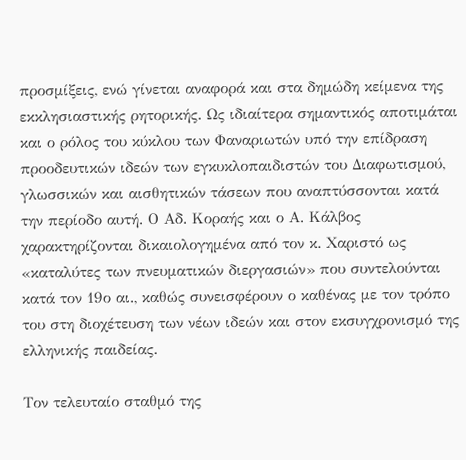προσμίξεις, ενώ γίνεται αναφορά και στα δημώδη κείμενα της εκκλησιαστικής ρητορικής. Ως ιδιαίτερα σημαντικός αποτιμάται και ο ρόλος του κύκλου των Φαναριωτών υπό την επίδραση προοδευτικών ιδεών των εγκυκλοπαιδιστών του Διαφωτισμού, γλωσσικών και αισθητικών τάσεων που αναπτύσσονται κατά την περίοδο αυτή. Ο Αδ. Κοραής και ο Α. Κάλβος χαρακτηρίζονται δικαιολογημένα από τον κ. Χαριστό ως «καταλύτες των πνευματικών διεργασιών» που συντελούνται κατά τον 19ο αι., καθώς συνεισφέρουν ο καθένας με τον τρόπο του στη διοχέτευση των νέων ιδεών και στον εκσυγχρονισμό της ελληνικής παιδείας.

Τον τελευταίο σταθμό της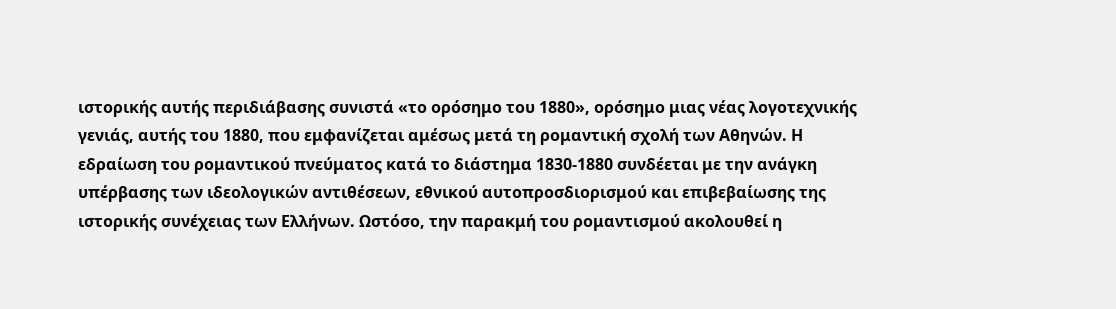ιστορικής αυτής περιδιάβασης συνιστά «το ορόσημο του 1880», ορόσημο μιας νέας λογοτεχνικής γενιάς, αυτής του 1880, που εμφανίζεται αμέσως μετά τη ρομαντική σχολή των Αθηνών. Η εδραίωση του ρομαντικού πνεύματος κατά το διάστημα 1830-1880 συνδέεται με την ανάγκη υπέρβασης των ιδεολογικών αντιθέσεων, εθνικού αυτοπροσδιορισμού και επιβεβαίωσης της ιστορικής συνέχειας των Ελλήνων. Ωστόσο, την παρακμή του ρομαντισμού ακολουθεί η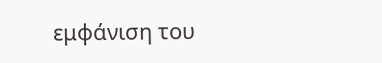εμφάνιση του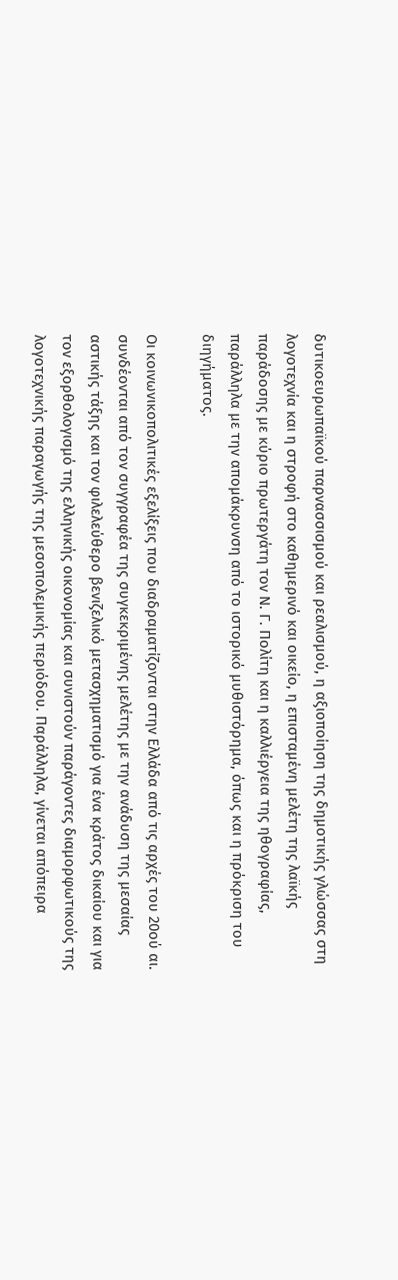δυτικοευρωπαϊκού παρνασσισμού και ρεαλισμού, η αξιοποίηση της δημοτικής γλώσσας στη λογοτεχνία και η στροφή στο καθημερινό και οικείο, η επισταμένη μελέτη της λαϊκής παράδοσης με κύριο πρωτεργάτη τον Ν. Γ. Πολίτη και η καλλιέργεια της ηθογραφίας, παράλληλα με την απομάκρυνση από το ιστορικό μυθιστόρημα, όπως και η πρόκριση του διηγήματος.

Οι κοινωνικοπολιτικές εξελίξεις που διαδραματίζονται στην Ελλάδα από τις αρχές του 20ού αι. συνδέονται από τον συγγραφέα της συγκεκριμένης μελέτης με την ανάδυση της μεσαίας αστικής τάξης και τον φιλελεύθερο βενιζελικό μετασχηματισμό για ένα κράτος δικαίου και για τον εξορθολογισμό της ελληνικής οικονομίας και συνιστούν παράγοντες διαμορφωτικούς της λογοτεχνικής παραγωγής της μεσοπολεμικής περιόδου. Παράλληλα, γίνεται απόπειρα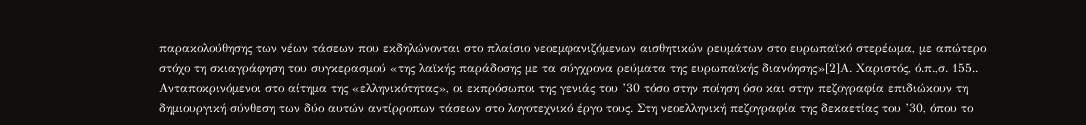παρακολούθησης των νέων τάσεων που εκδηλώνονται στο πλαίσιο νεοεμφανιζόμενων αισθητικών ρευμάτων στο ευρωπαϊκό στερέωμα, με απώτερο στόχο τη σκιαγράφηση του συγκερασμού «της λαϊκής παράδοσης με τα σύγχρονα ρεύματα της ευρωπαϊκής διανόησης»[2]Α. Χαριστός, ό.π.,σ. 155.. Ανταποκρινόμενοι στο αίτημα της «ελληνικότητας», οι εκπρόσωποι της γενιάς του ’30 τόσο στην ποίηση όσο και στην πεζογραφία επιδιώκουν τη δημιουργική σύνθεση των δύο αυτών αντίρροπων τάσεων στο λογοτεχνικό έργο τους. Στη νεοελληνική πεζογραφία της δεκαετίας του ’30, όπου το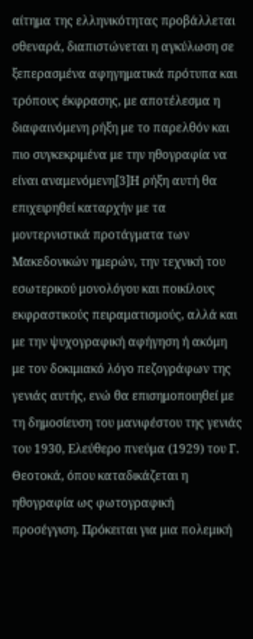αίτημα της ελληνικότητας προβάλλεται σθεναρά, διαπιστώνεται η αγκύλωση σε ξεπερασμένα αφηγηματικά πρότυπα και τρόπους έκφρασης, με αποτέλεσμα η διαφαινόμενη ρήξη με το παρελθόν και πιο συγκεκριμένα με την ηθογραφία να είναι αναμενόμενη[3]Η ρήξη αυτή θα επιχειρηθεί καταρχήν με τα μοντερνιστικά προτάγματα των Μακεδονικών ημερών, την τεχνική του εσωτερικού μονολόγου και ποικίλους εκφραστικούς πειραματισμούς, αλλά και με την ψυχογραφική αφήγηση ή ακόμη με τον δοκιμιακό λόγο πεζογράφων της γενιάς αυτής, ενώ θα επισημοποιηθεί με τη δημοσίευση του μανιφέστου της γενιάς του 1930, Ελεύθερο πνεύμα (1929) του Γ. Θεοτοκά, όπου καταδικάζεται η ηθογραφία ως φωτογραφική προσέγγιση. Πρόκειται για μια πολεμική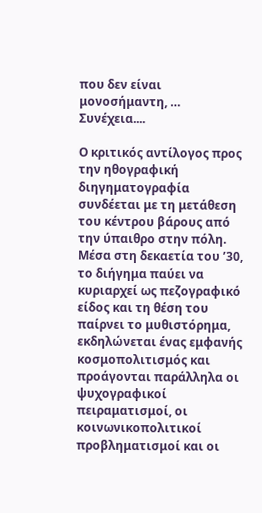που δεν είναι μονοσήμαντη, … Συνέχεια....

Ο κριτικός αντίλογος προς την ηθογραφική διηγηματογραφία συνδέεται με τη μετάθεση του κέντρου βάρους από την ύπαιθρο στην πόλη. Μέσα στη δεκαετία του ’30, το διήγημα παύει να κυριαρχεί ως πεζογραφικό είδος και τη θέση του παίρνει το μυθιστόρημα, εκδηλώνεται ένας εμφανής κοσμοπολιτισμός και προάγονται παράλληλα οι ψυχογραφικοί πειραματισμοί, οι κοινωνικοπολιτικοί προβληματισμοί και οι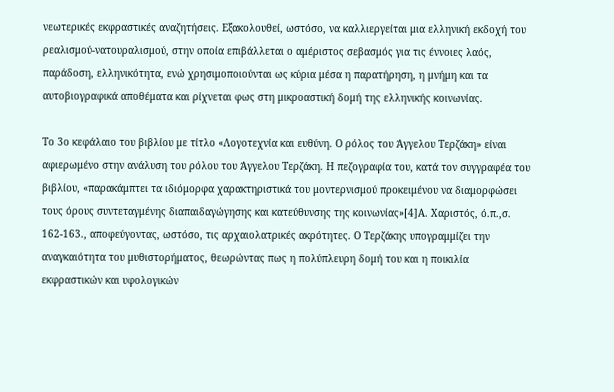νεωτερικές εκφραστικές αναζητήσεις. Εξακολουθεί, ωστόσο, να καλλιεργείται μια ελληνική εκδοχή του ρεαλισμού-νατουραλισμού, στην οποία επιβάλλεται ο αμέριστος σεβασμός για τις έννοιες λαός, παράδοση, ελληνικότητα, ενώ χρησιμοποιούνται ως κύρια μέσα η παρατήρηση, η μνήμη και τα αυτοβιογραφικά αποθέματα και ρίχνεται φως στη μικροαστική δομή της ελληνικής κοινωνίας.

Το 3ο κεφάλαιο του βιβλίου με τίτλο «Λογοτεχνία και ευθύνη. Ο ρόλος του Άγγελου Τερζάκη» είναι αφιερωμένο στην ανάλυση του ρόλου του Άγγελου Τερζάκη. Η πεζογραφία του, κατά τον συγγραφέα του βιβλίου, «παρακάμπτει τα ιδιόμορφα χαρακτηριστικά του μοντερνισμού προκειμένου να διαμορφώσει τους όρους συντεταγμένης διαπαιδαγώγησης και κατεύθυνσης της κοινωνίας»[4]Α. Χαριστός, ό.π.,σ. 162-163., αποφεύγοντας, ωστόσο, τις αρχαιολατρικές ακρότητες. Ο Τερζάκης υπογραμμίζει την αναγκαιότητα του μυθιστορήματος, θεωρώντας πως η πολύπλευρη δομή του και η ποικιλία εκφραστικών και υφολογικών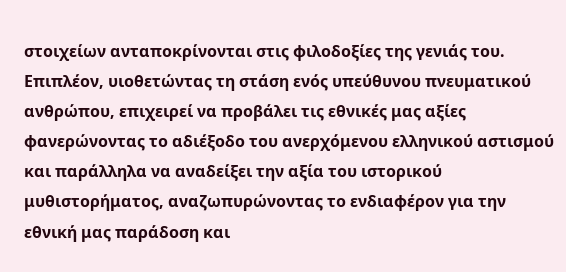στοιχείων ανταποκρίνονται στις φιλοδοξίες της γενιάς του. Επιπλέον, υιοθετώντας τη στάση ενός υπεύθυνου πνευματικού ανθρώπου, επιχειρεί να προβάλει τις εθνικές μας αξίες φανερώνοντας το αδιέξοδο του ανερχόμενου ελληνικού αστισμού και παράλληλα να αναδείξει την αξία του ιστορικού μυθιστορήματος, αναζωπυρώνοντας το ενδιαφέρον για την εθνική μας παράδοση και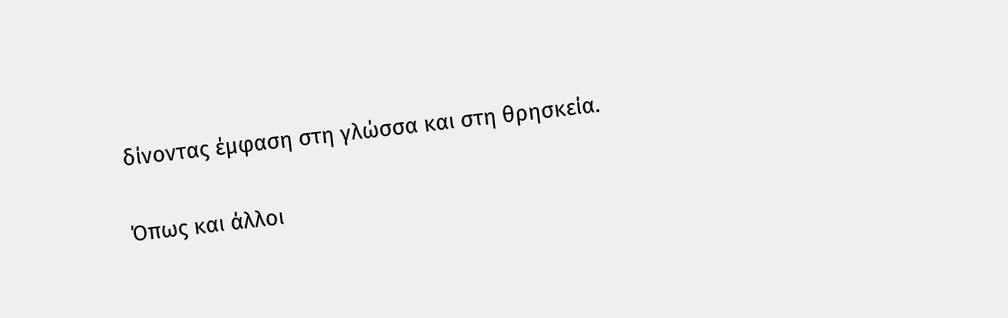δίνοντας έμφαση στη γλώσσα και στη θρησκεία.

Όπως και άλλοι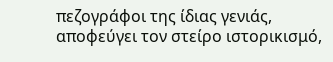πεζογράφοι της ίδιας γενιάς, αποφεύγει τον στείρο ιστορικισμό,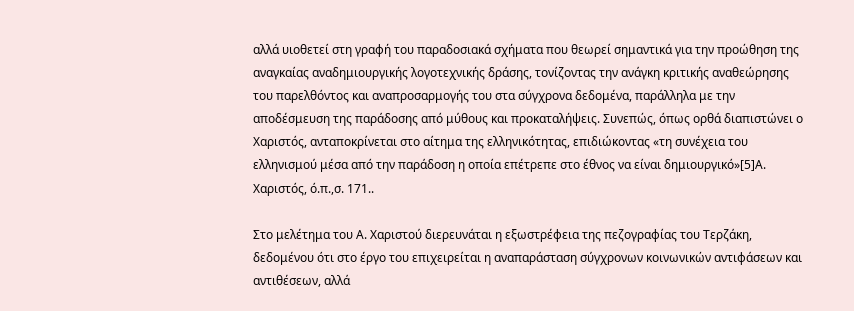αλλά υιοθετεί στη γραφή του παραδοσιακά σχήματα που θεωρεί σημαντικά για την προώθηση της αναγκαίας αναδημιουργικής λογοτεχνικής δράσης, τονίζοντας την ανάγκη κριτικής αναθεώρησης του παρελθόντος και αναπροσαρμογής του στα σύγχρονα δεδομένα, παράλληλα με την αποδέσμευση της παράδοσης από μύθους και προκαταλήψεις. Συνεπώς, όπως ορθά διαπιστώνει ο Χαριστός, ανταποκρίνεται στο αίτημα της ελληνικότητας, επιδιώκοντας «τη συνέχεια του ελληνισμού μέσα από την παράδοση η οποία επέτρεπε στο έθνος να είναι δημιουργικό»[5]Α. Χαριστός, ό.π.,σ. 171..

Στο μελέτημα του Α. Χαριστού διερευνάται η εξωστρέφεια της πεζογραφίας του Τερζάκη, δεδομένου ότι στο έργο του επιχειρείται η αναπαράσταση σύγχρονων κοινωνικών αντιφάσεων και αντιθέσεων, αλλά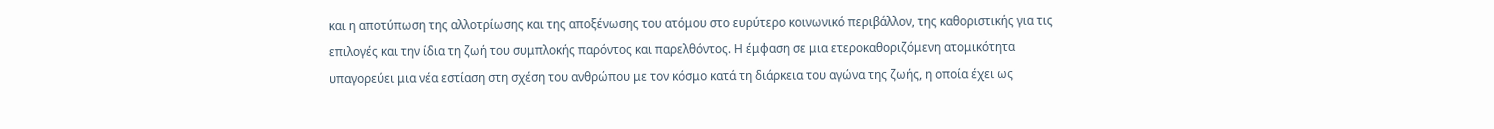και η αποτύπωση της αλλοτρίωσης και της αποξένωσης του ατόμου στο ευρύτερο κοινωνικό περιβάλλον, της καθοριστικής για τις επιλογές και την ίδια τη ζωή του συμπλοκής παρόντος και παρελθόντος. Η έμφαση σε μια ετεροκαθοριζόμενη ατομικότητα υπαγορεύει μια νέα εστίαση στη σχέση του ανθρώπου με τον κόσμο κατά τη διάρκεια του αγώνα της ζωής, η οποία έχει ως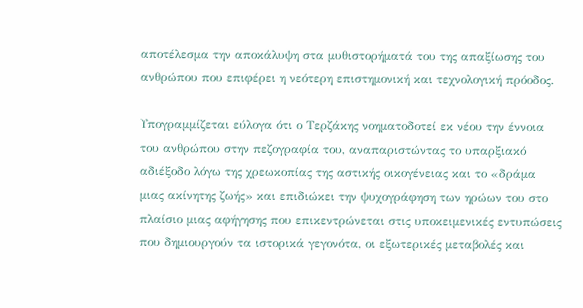αποτέλεσμα την αποκάλυψη στα μυθιστορήματά του της απαξίωσης του ανθρώπου που επιφέρει η νεότερη επιστημονική και τεχνολογική πρόοδος.

Υπογραμμίζεται εύλογα ότι ο Τερζάκης νοηματοδοτεί εκ νέου την έννοια του ανθρώπου στην πεζογραφία του, αναπαριστώντας το υπαρξιακό αδιέξοδο λόγω της χρεωκοπίας της αστικής οικογένειας και το «δράμα μιας ακίνητης ζωής» και επιδιώκει την ψυχογράφηση των ηρώων του στο πλαίσιο μιας αφήγησης που επικεντρώνεται στις υποκειμενικές εντυπώσεις που δημιουργούν τα ιστορικά γεγονότα, οι εξωτερικές μεταβολές και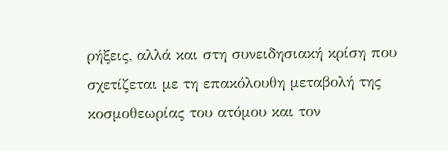ρήξεις, αλλά και στη συνειδησιακή κρίση που σχετίζεται με τη επακόλουθη μεταβολή της κοσμοθεωρίας του ατόμου και τον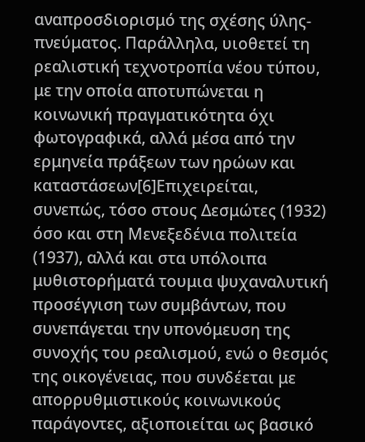αναπροσδιορισμό της σχέσης ύλης-πνεύματος. Παράλληλα, υιοθετεί τη ρεαλιστική τεχνοτροπία νέου τύπου, με την οποία αποτυπώνεται η κοινωνική πραγματικότητα όχι φωτογραφικά, αλλά μέσα από την ερμηνεία πράξεων των ηρώων και καταστάσεων[6]Επιχειρείται, συνεπώς, τόσο στους Δεσμώτες (1932) όσο και στη Μενεξεδένια πολιτεία (1937), αλλά και στα υπόλοιπα μυθιστορήματά τουμια ψυχαναλυτική προσέγγιση των συμβάντων, που συνεπάγεται την υπονόμευση της συνοχής του ρεαλισμού, ενώ ο θεσμός της οικογένειας, που συνδέεται με απορρυθμιστικούς κοινωνικούς παράγοντες, αξιοποιείται ως βασικό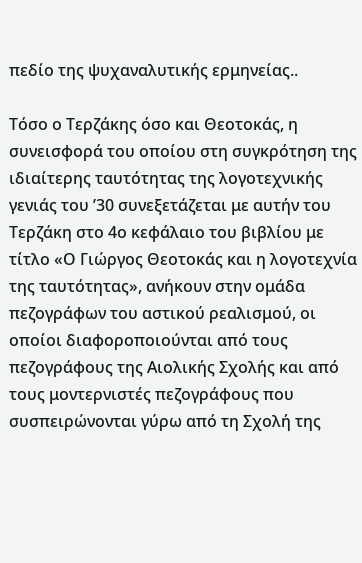πεδίο της ψυχαναλυτικής ερμηνείας..

Τόσο ο Τερζάκης όσο και Θεοτοκάς, η συνεισφορά του οποίου στη συγκρότηση της ιδιαίτερης ταυτότητας της λογοτεχνικής γενιάς του ’30 συνεξετάζεται με αυτήν του Τερζάκη στο 4ο κεφάλαιο του βιβλίου με τίτλο «Ο Γιώργος Θεοτοκάς και η λογοτεχνία της ταυτότητας», ανήκουν στην ομάδα πεζογράφων του αστικού ρεαλισμού, οι οποίοι διαφοροποιούνται από τους πεζογράφους της Αιολικής Σχολής και από τους μοντερνιστές πεζογράφους που συσπειρώνονται γύρω από τη Σχολή της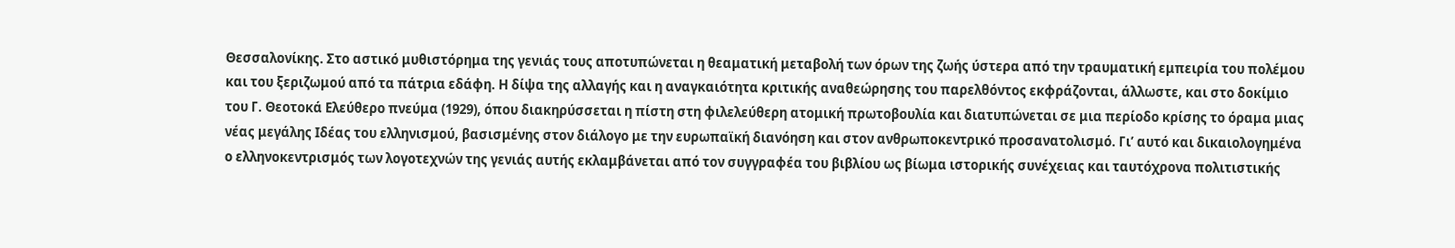Θεσσαλονίκης. Στο αστικό μυθιστόρημα της γενιάς τους αποτυπώνεται η θεαματική μεταβολή των όρων της ζωής ύστερα από την τραυματική εμπειρία του πολέμου και του ξεριζωμού από τα πάτρια εδάφη. Η δίψα της αλλαγής και η αναγκαιότητα κριτικής αναθεώρησης του παρελθόντος εκφράζονται, άλλωστε, και στο δοκίμιο του Γ. Θεοτοκά Ελεύθερο πνεύμα (1929), όπου διακηρύσσεται η πίστη στη φιλελεύθερη ατομική πρωτοβουλία και διατυπώνεται σε μια περίοδο κρίσης το όραμα μιας νέας μεγάλης Ιδέας του ελληνισμού, βασισμένης στον διάλογο με την ευρωπαϊκή διανόηση και στον ανθρωποκεντρικό προσανατολισμό. Γι’ αυτό και δικαιολογημένα ο ελληνοκεντρισμός των λογοτεχνών της γενιάς αυτής εκλαμβάνεται από τον συγγραφέα του βιβλίου ως βίωμα ιστορικής συνέχειας και ταυτόχρονα πολιτιστικής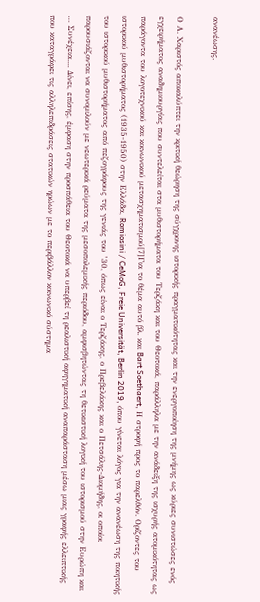ανανέωσης.

Ο Α. Χαριστός αποκαλύπτει την κριτική θεώρηση της σύγχρονης ιστορικής πραγματικότητας και την ενεργοποίηση της μνήμης ως κύριες συνιστώσες ενός εγχειρήματος αναδημιουργίας που συντελείται στα μυθιστορήματα του Τερζάκη και του Θεοτοκά, παράλληλα με την ανάδειξη της ισχυρής ατομικότητας ως παράγοντα του λογοτεχνικού και κοινωνικού μετασχηματισμού[7]Για το θέμα αυτό βλ. και Bart Soethaert, Η στροφή προς το παρελθόν. Ορίζοντες του ιστορικού μυθιστορήματος (1935-1950) στην Ελλάδα, Romiosini / CeMoG, Freie Universität, Berlin 2019, όπου γίνεται λόγος για την ανανέωση της ποιητικής του ιστορικού μυθιστορήματος από πεζογράφους της γενιάς του ’30, όπως είναι ο Τερζάκης, ο Πρεβελάκης και ο Πετσάλης-Διομήδης, οι οποίοι παρουσιάζονται να συνομιλούν με νεωτερικά ρεύματα της μεσοπολεμικής περιόδου, αμφισβητώντας τη θετικιστική λογική του ιστορισμού στην Ευρώπη και … Συνέχεια.... Δίνει, επίσης, έμφαση στην προσπάθεια του Θεοτοκά να υπερβεί τη ρεαλιστική αφηγηματική αναπαράσταση μέσω μιας γραφής ελλειπτικής που καταγράφει τις αλληλεπιδράσεις στατικών ηρώων με το περιβάλλον κοινωνικό σύστημα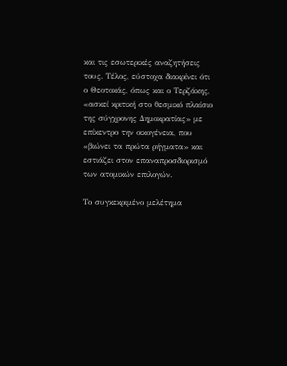και τις εσωτερικές αναζητήσεις τους. Τέλος, εύστοχα διακρίνει ότι ο Θεοτοκάς, όπως και ο Τερζάκης, «ασκεί κριτική στο θεσμικό πλαίσιο της σύγχρονης Δημοκρατίας» με επίκεντρο την οικογένεια, που «βιώνει τα πρώτα ρήγματα» και εστιάζει στον επαναπροσδιορισμό των ατομικών επιλογών.

Το συγκεκριμένο μελέτημα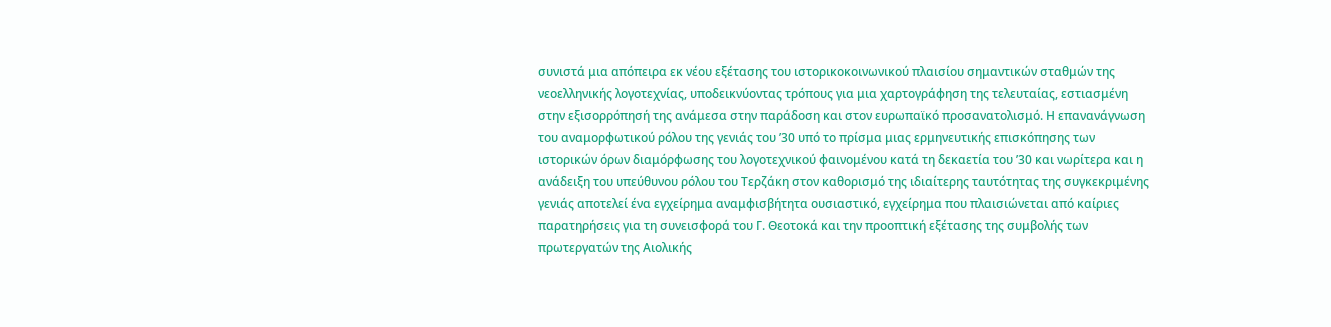συνιστά μια απόπειρα εκ νέου εξέτασης του ιστορικοκοινωνικού πλαισίου σημαντικών σταθμών της νεοελληνικής λογοτεχνίας, υποδεικνύοντας τρόπους για μια χαρτογράφηση της τελευταίας, εστιασμένη στην εξισορρόπησή της ανάμεσα στην παράδοση και στον ευρωπαϊκό προσανατολισμό. Η επανανάγνωση του αναμορφωτικού ρόλου της γενιάς του ’30 υπό το πρίσμα μιας ερμηνευτικής επισκόπησης των ιστορικών όρων διαμόρφωσης του λογοτεχνικού φαινομένου κατά τη δεκαετία του ’30 και νωρίτερα και η ανάδειξη του υπεύθυνου ρόλου του Τερζάκη στον καθορισμό της ιδιαίτερης ταυτότητας της συγκεκριμένης γενιάς αποτελεί ένα εγχείρημα αναμφισβήτητα ουσιαστικό, εγχείρημα που πλαισιώνεται από καίριες παρατηρήσεις για τη συνεισφορά του Γ. Θεοτοκά και την προοπτική εξέτασης της συμβολής των πρωτεργατών της Αιολικής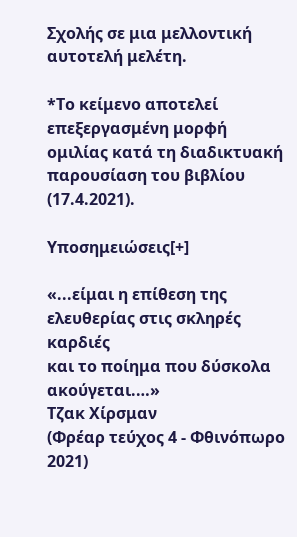Σχολής σε μια μελλοντική αυτοτελή μελέτη.

*Το κείμενο αποτελεί επεξεργασμένη μορφή ομιλίας κατά τη διαδικτυακή παρουσίαση του βιβλίου (17.4.2021).

Υποσημειώσεις[+]

«...είμαι η επίθεση της ελευθερίας στις σκληρές καρδιές
και το ποίημα που δύσκολα ακούγεται.…»
Τζακ Χίρσμαν
(Φρέαρ τεύχος 4 - Φθινόπωρο 2021)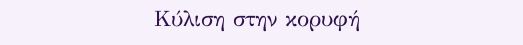Κύλιση στην κορυφή